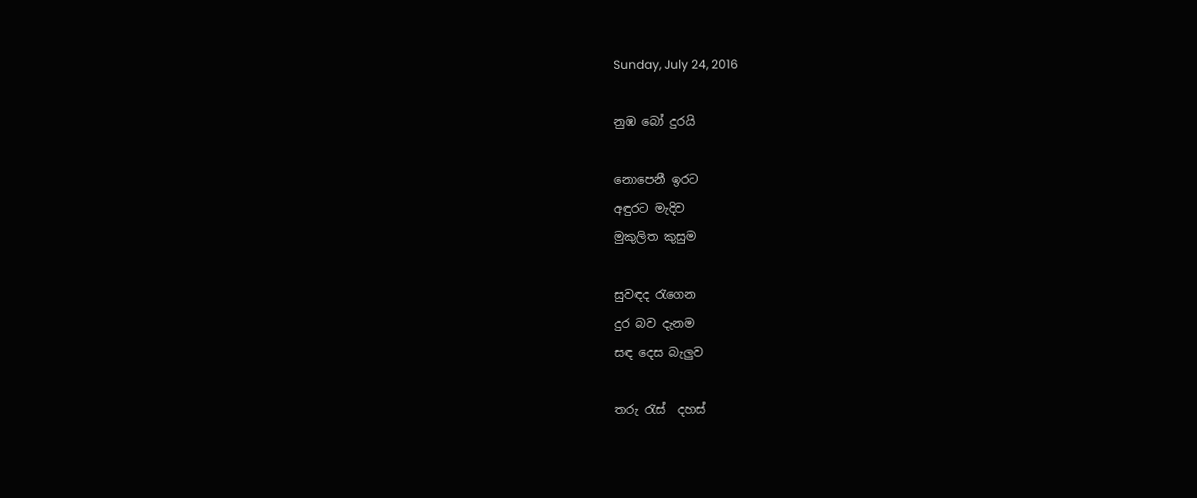Sunday, July 24, 2016

නුඹ බෝ දුරයි

නොපෙනී ඉරට
අඳුරට මැදිව
මුකුලිත කුසුම

සුවඳද රැගෙන
දුර බව දැනම
සඳ දෙස බැලුව

තරු රැස්  දහස්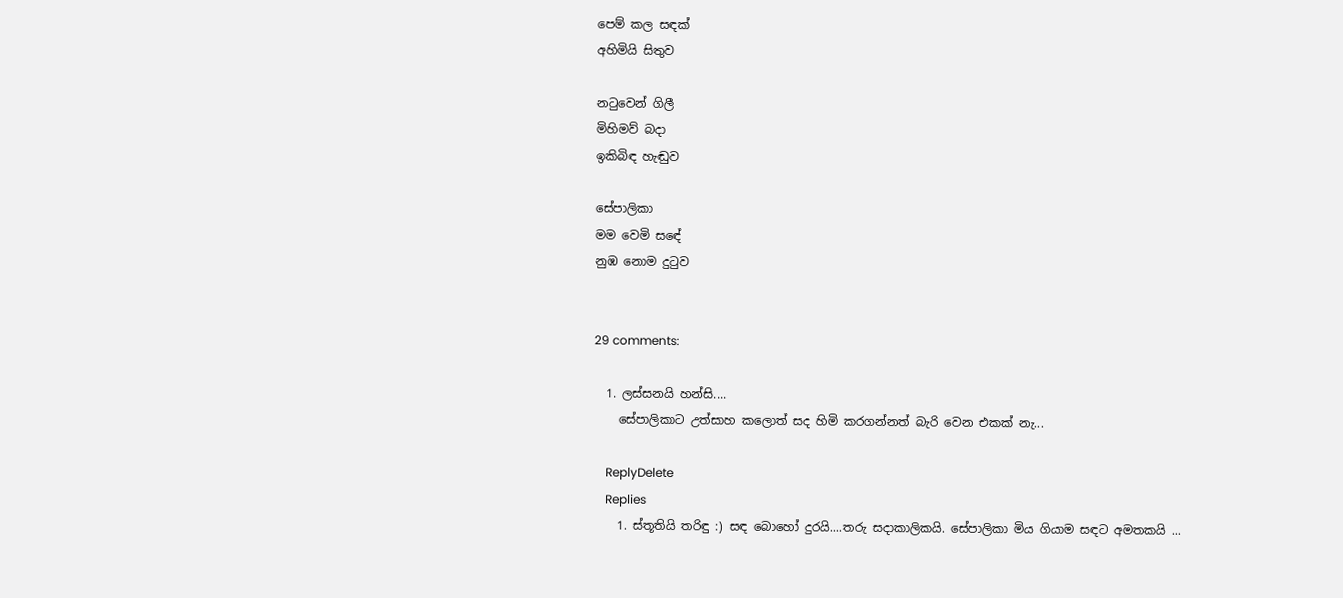පෙම් කල සඳක්
අහිමියි සිතුව

නටුවෙන් ගිලී
මිහිමව් බදා
ඉකිබිඳ හැඬුව

සේපාලිකා
මම වෙමි සඳේ
නුඹ නොම දුටුව


29 comments:

  1. ලස්සනයි හන්සි....
    සේපාලිකාට උත්සාහ කලොත් සද හිමි කරගන්නත් බැරි වෙන එකක් නැ...

    ReplyDelete
    Replies
    1. ස්තූතියි තරිඳු :) සඳ බොහෝ දුරයි....තරු සදාකාලිකයි. සේපාලිකා මිය ගියාම සඳට අමතකයි ...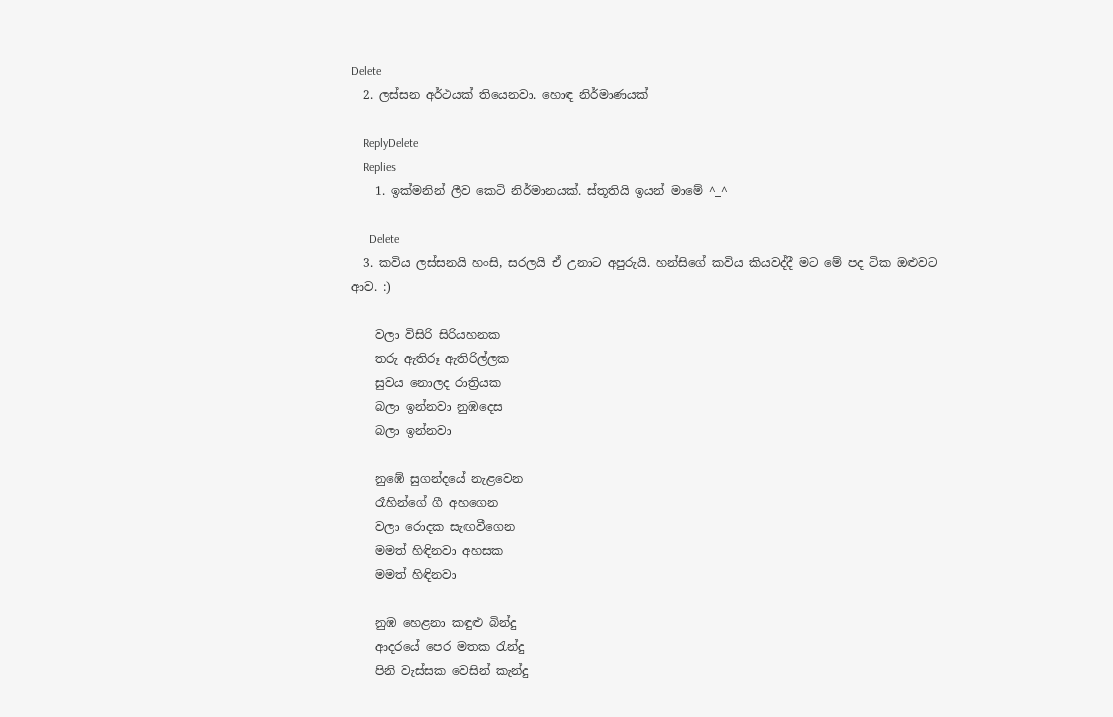Delete
  2. ලස්සන අර්ථයක් තියෙනවා. හොඳ නිර්මාණයක්

    ReplyDelete
    Replies
    1. ඉක්මනින් ලීව කෙටි නිර්මානයක්. ස්තූතියි ඉයන් මාමේ ^_^

      Delete
  3. කවිය ලස්සනයි හංසි, සරලයි ඒ උනාට අපුරුයි. හන්සිගේ කවිය කියවද්දී මට මේ පද ටික ඔළුවට ආව. :)

    වලා විසිරි සිරියහනක
    තරු ඇතිරූ ඇතිරිල්ලක
    සුවය නොලද රාත්‍රියක
    බලා ඉන්නවා නුඹදෙස
    බලා ඉන්නවා

    නුඹේ සුගන්දයේ නැළවෙන
    රෑහින්ගේ ගී අහගෙන
    වලා රොදක සැඟවීගෙන
    මමත් හිඳිනවා අහසක
    මමත් හිඳිනවා

    නුඹ හෙළනා කඳුළු බින්දු
    ආදරයේ පෙර මතක රැන්දු
    පිනි වැස්සක වෙසින් කැන්දු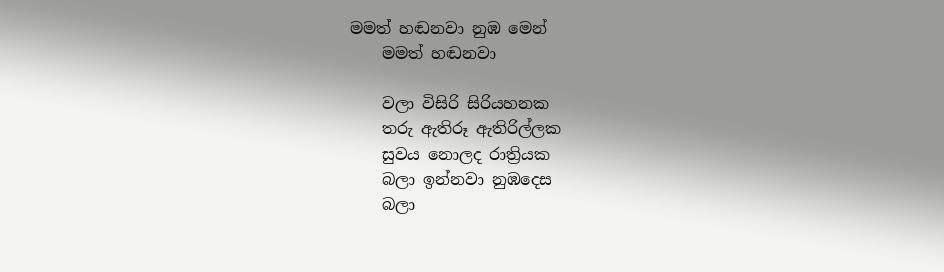මමත් හඬනවා නුඹ මෙන්
    මමත් හඬනවා

    වලා විසිරි සිරියහනක
    තරු ඇතිරූ ඇතිරිල්ලක
    සුවය නොලද රාත්‍රියක
    බලා ඉන්නවා නුඹදෙස
    බලා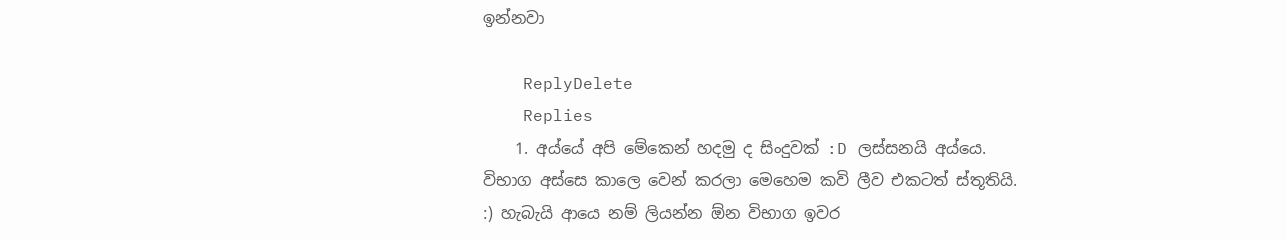ඉන්නවා

    ReplyDelete
    Replies
    1. අය්යේ අපි මේකෙන් හදමු ද සිංදුවක් :D ලස්සනයි අය්යෙ. විභාග අස්සෙ කාලෙ වෙන් කරලා මෙහෙම කවි ලීව එකටත් ස්තූතියි. :) හැබැයි ආයෙ නම් ලියන්න ඕන විභාග ඉවර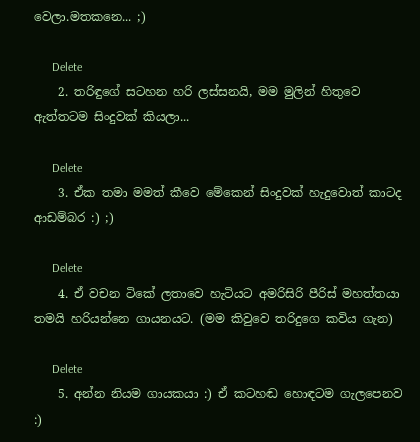වෙලා.මතකනෙ... ;)

      Delete
    2. තරිඳුගේ සටහන හරි ලස්සනයි, මම මුලින් හිතුවෙ ඇත්තටම සිංදුවක් කියලා...

      Delete
    3. ඒක තමා මමත් කීවෙ මේකෙන් සිංදුවක් හැදුවොත් කාටද ආඩම්බර :) ;)

      Delete
    4. ඒ වචන ටිකේ ලතාවෙ හැටියට අමරිසිරි පීරිස් මහත්තයා තමයි හරියන්නෙ ගායනයට. (මම කිවුවෙ තරිදුගෙ කවිය ගැන)

      Delete
    5. අන්න නියම ගායකයා :) ඒ කටහඬ හොඳටම ගැලපෙනව :)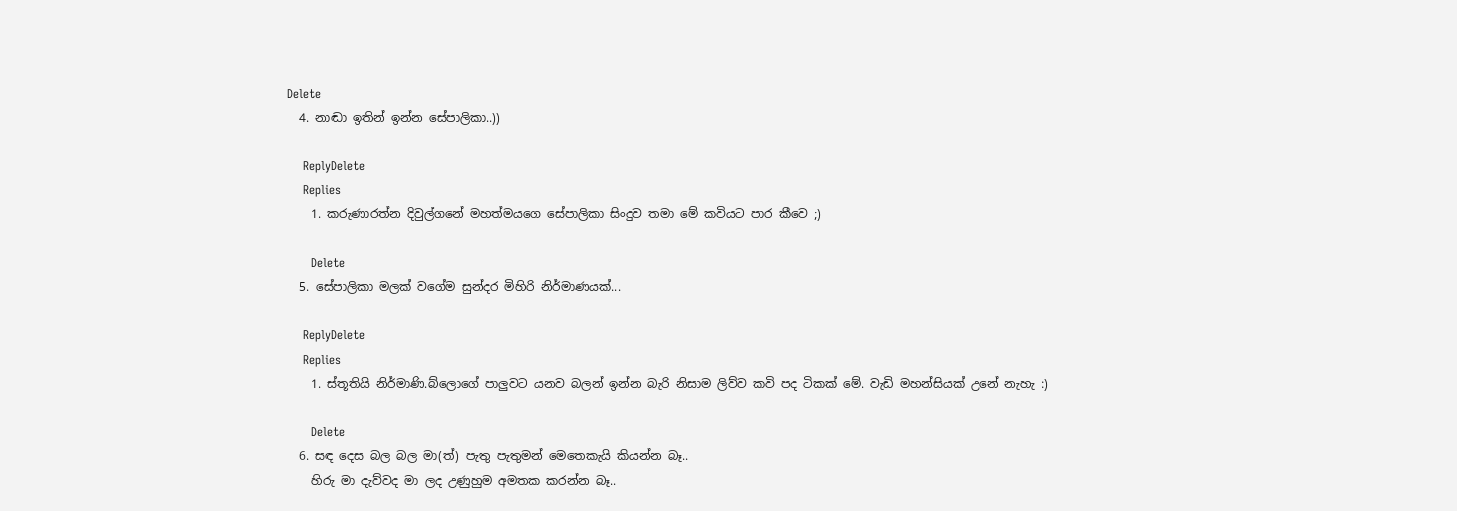Delete
  4. නාඬා ඉතින් ඉන්න සේපාලිකා..))

    ReplyDelete
    Replies
    1. කරුණාරත්න දිවුල්ගනේ මහත්මයගෙ සේපාලිකා සිංදුව තමා මේ කවියට පාර කීවෙ ;)

      Delete
  5. සේපාලිකා මලක් වගේම සුන්දර මිහිරි නිර්මාණයක්...

    ReplyDelete
    Replies
    1. ස්තූතියි නිර්මාණි.බ්ලොගේ පාලුවට යනව බලන් ඉන්න බැරි නිසාම ලිව්ව කවි පද ටිකක් මේ. වැඩි මහන්සියක් උනේ නැහැ :)

      Delete
  6. සඳ දෙස බල බල මා(ත්) පැතු පැතුමන් මෙතෙකැයි කියන්න බෑ..
    හිරු මා දැව්වද මා ලද උණුහුම අමතක කරන්න බෑ..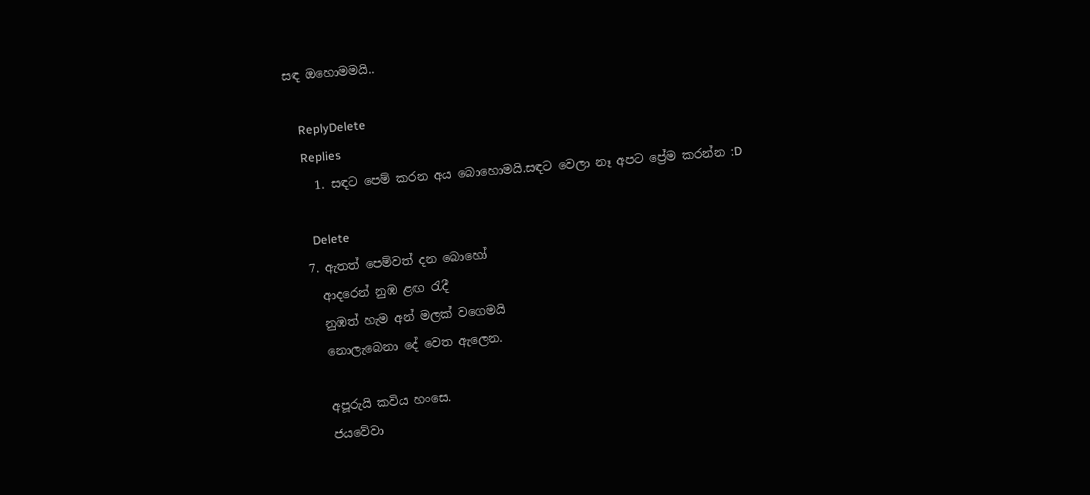සඳ ඔහොමමයි..

    ReplyDelete
    Replies
    1. සඳට පෙම් කරන අය බොහොමයි.සඳට වෙලා නෑ අපට ප්‍රේම කරන්න :D

      Delete
  7. ඇතත් පෙම්වත් දන බොහෝ
    ආදරෙන් නුඹ ළඟ රැදී
    නුඹත් හැම අන් මලක් වගෙමයි
    නොලැබෙනා දේ වෙත ඇලෙන.

    අපූරුයි කවිය හංසෙ.
    ජයවේවා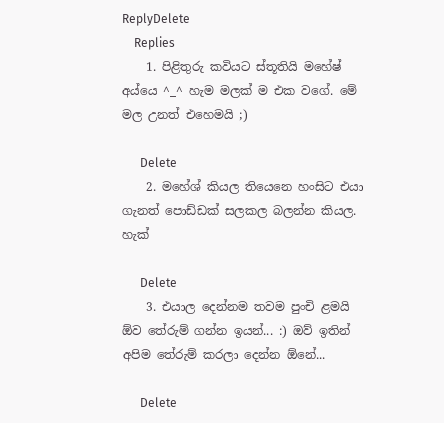ReplyDelete
    Replies
    1. පිළිතුරු කවියට ස්තූතියි මහේෂ් අය්යෙ ^_^ හැම මලක් ම එක වගේ. මේ මල උනත් එහෙමයි ;)

      Delete
    2. මහේශ් කියල තියෙනෙ හංසිට එයා ගැනත් පොඩ්ඩක් සලකල බලන්න කියල. හැක්

      Delete
    3. එයාල දෙන්නම තවම පුංචි ළමයි ඕව තේරුම් ගන්න ඉයන්... :) ඔව් ඉතින් අපිම තේරුම් කරලා දෙන්න ඕනේ...

      Delete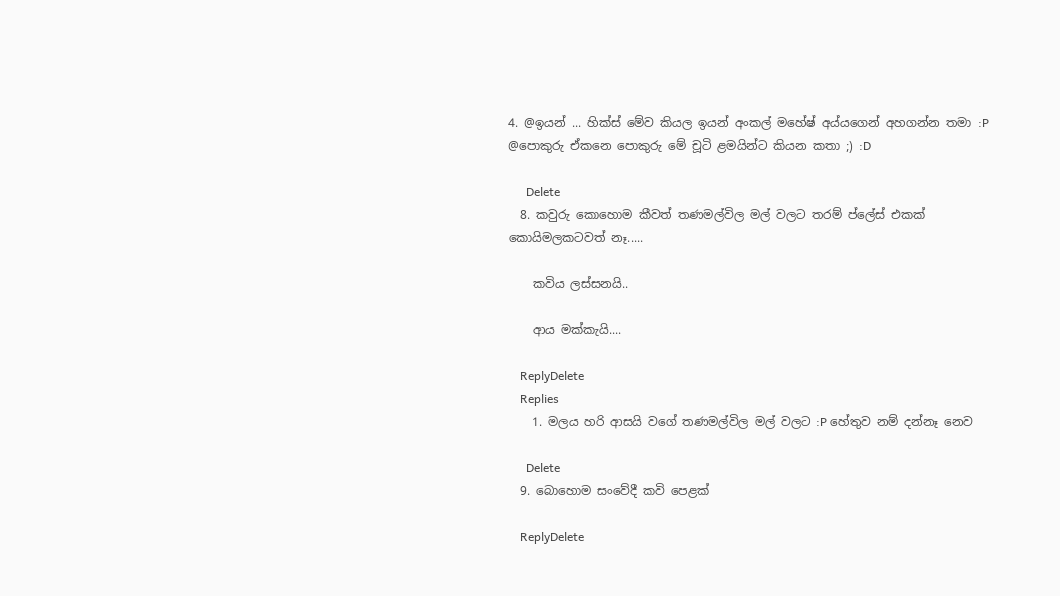4. @ඉයන් ... හික්ස් මේව කියල ඉයන් අංකල් මහේෂ් අය්යගෙන් අහගන්න තමා :P @පොකුරු ඒකනෙ පොකුරු මේ චූටි ළමයින්ට කියන කතා ;) :D

      Delete
  8. කවුරු කොහොම කීවත් තණමල්විල මල් වලට තරම් ප්ලේස් එකක් කොයිමලකටවත් නෑ.....

    කවිය ලස්සනයි..

    ආය මක්කැයි....

    ReplyDelete
    Replies
    1. මලය හරි ආසයි වගේ තණමල්විල මල් වලට :P හේතුව නම් දන්නෑ නෙව

      Delete
  9. බොහොම සංවේදී කවි පෙළක්

    ReplyDelete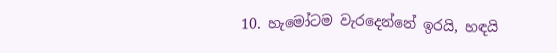10. හැමෝටම වැරදෙන්නේ ඉරයි, හඳයි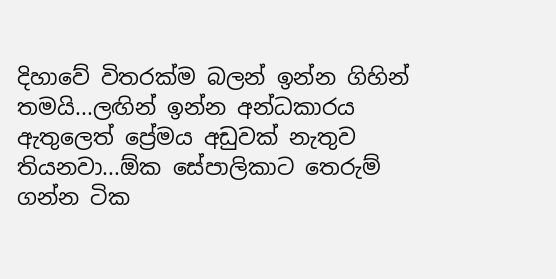දිහාවේ විතරක්ම බලන් ඉන්න ගිහින් තමයි...ලඟින් ඉන්න අන්ධකාරය ඇතුලෙත් ප්‍රේමය අඩුවක් නැතුව තියනවා...ඕක සේපාලිකාට තෙරුම් ගන්න ටික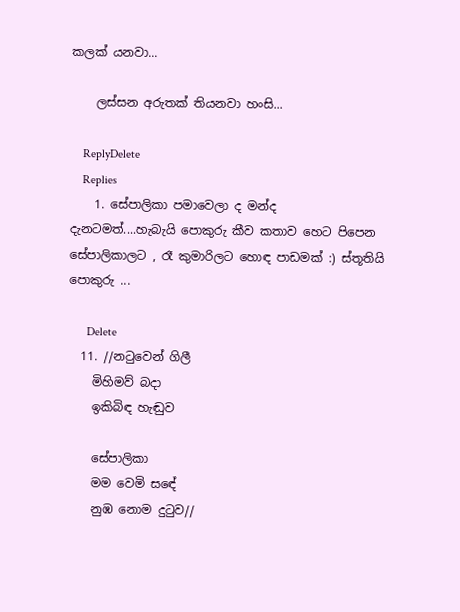කලක් යනවා...

    ලස්සන අරුතක් තියනවා හංසි...

    ReplyDelete
    Replies
    1. සේපාලිකා පමාවෙලා ද මන්ද දැනටමත්....හැබැයි පොකුරු කීව කතාව හෙට පිපෙන සේපාලිකාලට , රෑ කුමාරිලට හොඳ පාඩමක් :) ස්තූතියි පොකුරු ...

      Delete
  11. //නටුවෙන් ගිලී
    මිහිමව් බදා
    ඉකිබිඳ හැඬුව

    සේපාලිකා
    මම වෙමි සඳේ
    නුඹ නොම දුටුව//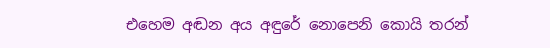එහෙම අඬන අය අඳුරේ නොපෙනි කොයි තරන්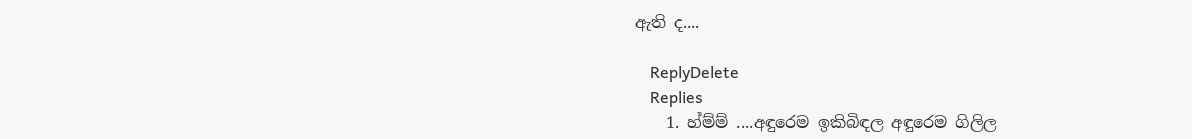ඇති ද....

    ReplyDelete
    Replies
    1. හ්ම්ම් ....අඳුරෙම ඉකිබිඳල අඳුරෙම ගිලිල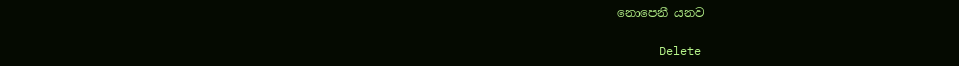නොපෙනී යනව

      Delete